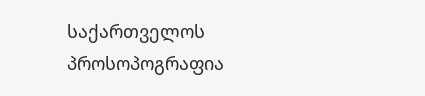საქართველოს პროსოპოგრაფია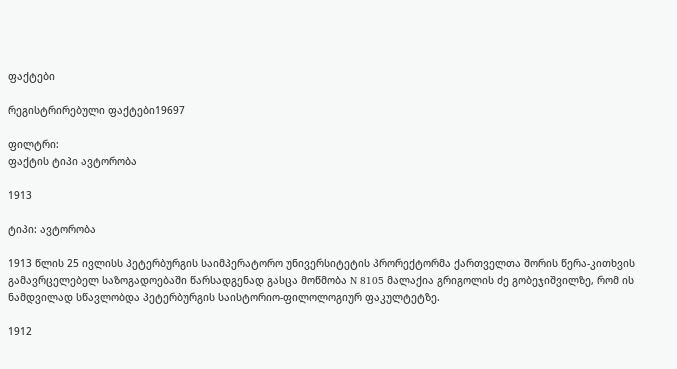ფაქტები

რეგისტრირებული ფაქტები19697

ფილტრი:
ფაქტის ტიპი ავტორობა

1913

ტიპი: ავტორობა

1913 წლის 25 ივლისს პეტერბურგის საიმპერატორო უნივერსიტეტის პრორექტორმა ქართველთა შორის წერა-კითხვის გამავრცელებელ საზოგადოებაში წარსადგენად გასცა მოწმობა N 8105 მალაქია გრიგოლის ძე გობეჯიშვილზე, რომ ის ნამდვილად სწავლობდა პეტერბურგის საისტორიო-ფილოლოგიურ ფაკულტეტზე.

1912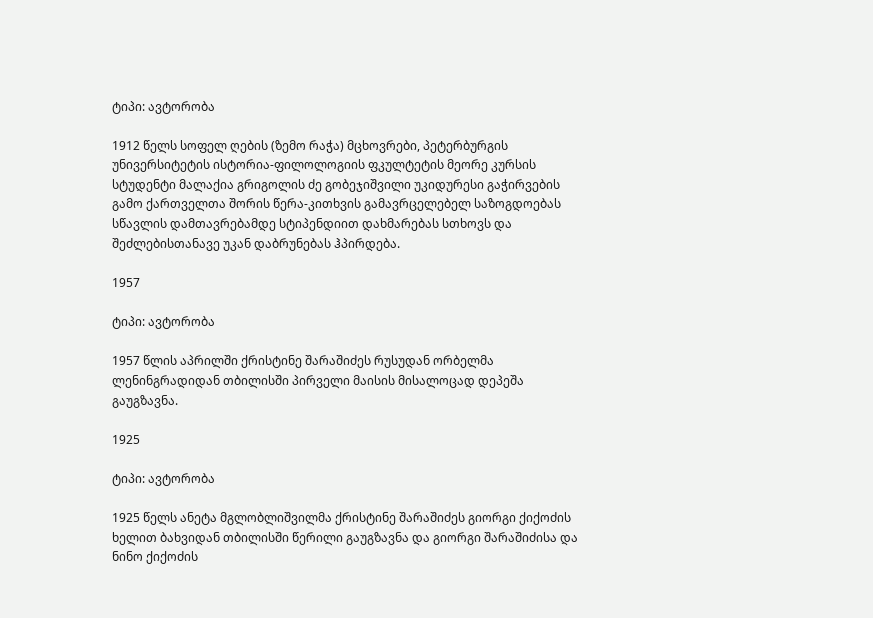ტიპი: ავტორობა

1912 წელს სოფელ ღების (ზემო რაჭა) მცხოვრები, პეტერბურგის უნივერსიტეტის ისტორია-ფილოლოგიის ფკულტეტის მეორე კურსის სტუდენტი მალაქია გრიგოლის ძე გობეჯიშვილი უკიდურესი გაჭირვების გამო ქართველთა შორის წერა-კითხვის გამავრცელებელ საზოგდოებას სწავლის დამთავრებამდე სტიპენდიით დახმარებას სთხოვს და შეძლებისთანავე უკან დაბრუნებას ჰპირდება.

1957

ტიპი: ავტორობა

1957 წლის აპრილში ქრისტინე შარაშიძეს რუსუდან ორბელმა ლენინგრადიდან თბილისში პირველი მაისის მისალოცად დეპეშა გაუგზავნა.

1925

ტიპი: ავტორობა

1925 წელს ანეტა მგლობლიშვილმა ქრისტინე შარაშიძეს გიორგი ქიქოძის ხელით ბახვიდან თბილისში წერილი გაუგზავნა და გიორგი შარაშიძისა და ნინო ქიქოძის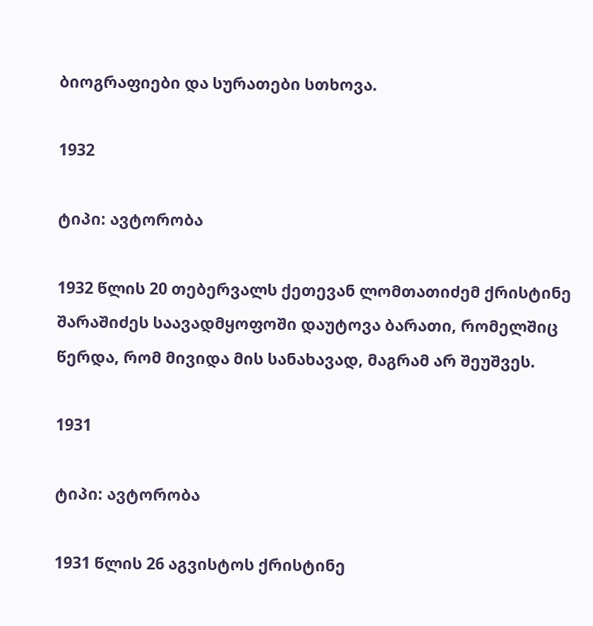ბიოგრაფიები და სურათები სთხოვა.

1932

ტიპი: ავტორობა

1932 წლის 20 თებერვალს ქეთევან ლომთათიძემ ქრისტინე შარაშიძეს საავადმყოფოში დაუტოვა ბარათი, რომელშიც წერდა, რომ მივიდა მის სანახავად, მაგრამ არ შეუშვეს.

1931

ტიპი: ავტორობა

1931 წლის 26 აგვისტოს ქრისტინე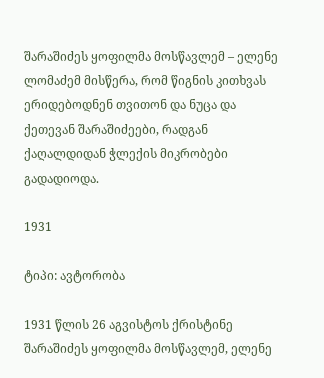შარაშიძეს ყოფილმა მოსწავლემ – ელენე ლომაძემ მისწერა, რომ წიგნის კითხვას ერიდებოდნენ თვითონ და ნუცა და ქეთევან შარაშიძეები, რადგან ქაღალდიდან ჭლექის მიკრობები გადადიოდა.

1931

ტიპი: ავტორობა

1931 წლის 26 აგვისტოს ქრისტინე შარაშიძეს ყოფილმა მოსწავლემ, ელენე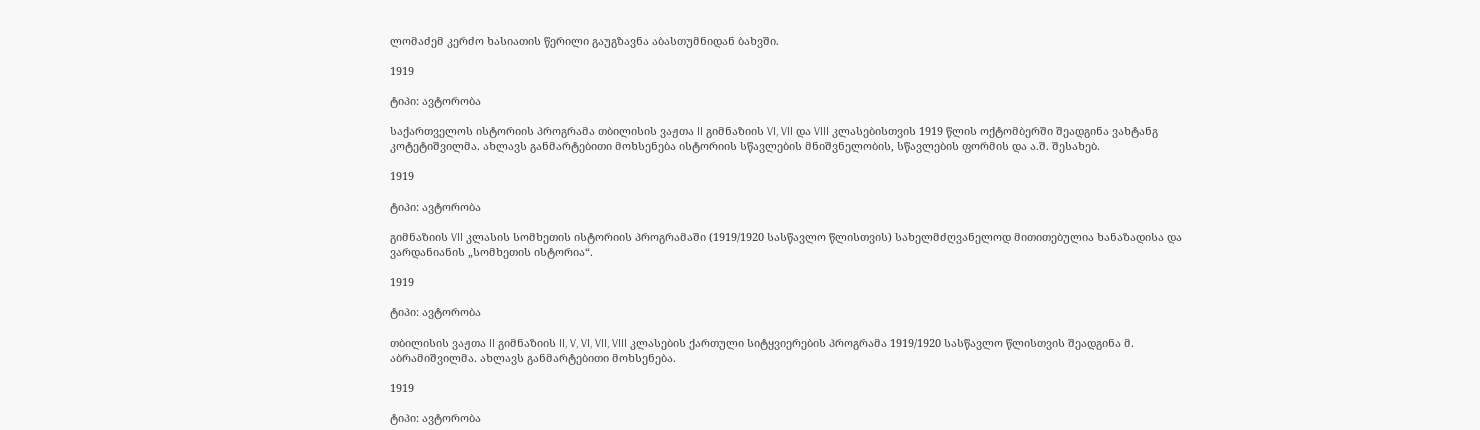ლომაძემ კერძო ხასიათის წერილი გაუგზავნა აბასთუმნიდან ბახვში.

1919

ტიპი: ავტორობა

საქართველოს ისტორიის პროგრამა თბილისის ვაჟთა II გიმნაზიის VI, VII და VIII კლასებისთვის 1919 წლის ოქტომბერში შეადგინა ვახტანგ კოტეტიშვილმა. ახლავს განმარტებითი მოხსენება ისტორიის სწავლების მნიშვნელობის, სწავლების ფორმის და ა.შ. შესახებ.

1919

ტიპი: ავტორობა

გიმნაზიის VII კლასის სომხეთის ისტორიის პროგრამაში (1919/1920 სასწავლო წლისთვის) სახელმძღვანელოდ მითითებულია ხანაზადისა და ვარდანიანის „სომხეთის ისტორია“.

1919

ტიპი: ავტორობა

თბილისის ვაჟთა II გიმნაზიის II, V, VI, VII, VIII კლასების ქართული სიტყვიერების პროგრამა 1919/1920 სასწავლო წლისთვის შეადგინა მ. აბრამიშვილმა. ახლავს განმარტებითი მოხსენება.

1919

ტიპი: ავტორობა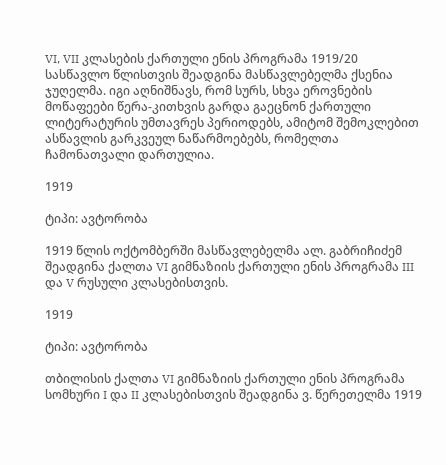VI, VII კლასების ქართული ენის პროგრამა 1919/20 სასწავლო წლისთვის შეადგინა მასწავლებელმა ქსენია ჯუღელმა. იგი აღნიშნავს, რომ სურს, სხვა ეროვნების მოწაფეები წერა-კითხვის გარდა გაეცნონ ქართული ლიტერატურის უმთავრეს პერიოდებს, ამიტომ შემოკლებით ასწავლის გარკვეულ ნაწარმოებებს, რომელთა ჩამონათვალი დართულია.

1919

ტიპი: ავტორობა

1919 წლის ოქტომბერში მასწავლებელმა ალ. გაბრიჩიძემ შეადგინა ქალთა VI გიმნაზიის ქართული ენის პროგრამა III და V რუსული კლასებისთვის.

1919

ტიპი: ავტორობა

თბილისის ქალთა VI გიმნაზიის ქართული ენის პროგრამა სომხური I და II კლასებისთვის შეადგინა ვ. წერეთელმა 1919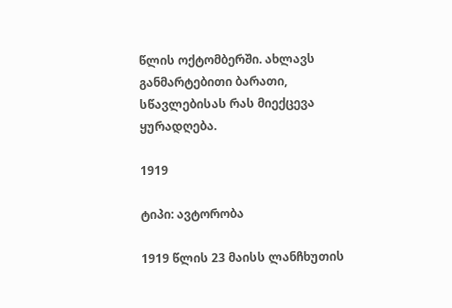წლის ოქტომბერში. ახლავს განმარტებითი ბარათი, სწავლებისას რას მიექცევა ყურადღება.

1919

ტიპი: ავტორობა

1919 წლის 23 მაისს ლანჩხუთის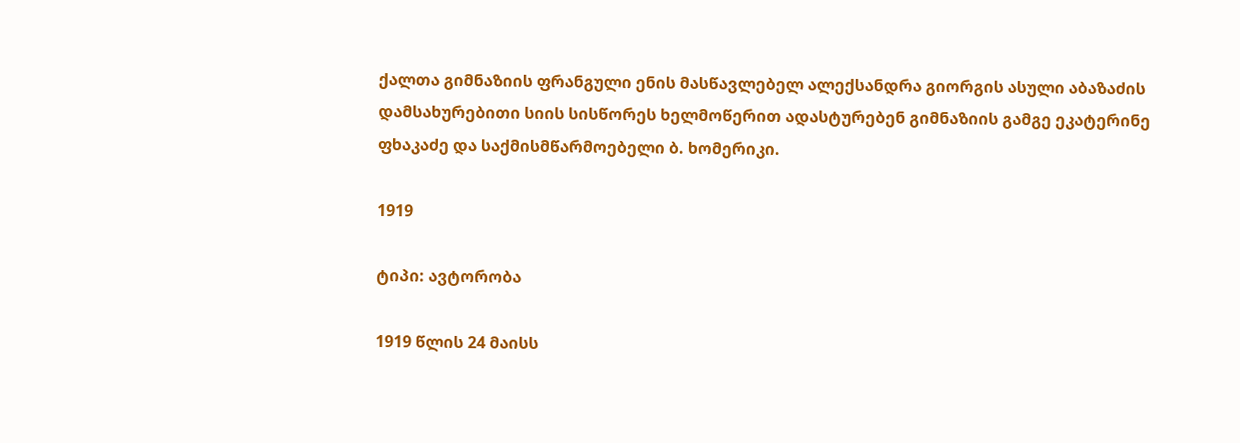ქალთა გიმნაზიის ფრანგული ენის მასწავლებელ ალექსანდრა გიორგის ასული აბაზაძის დამსახურებითი სიის სისწორეს ხელმოწერით ადასტურებენ გიმნაზიის გამგე ეკატერინე ფხაკაძე და საქმისმწარმოებელი ბ. ხომერიკი.

1919

ტიპი: ავტორობა

1919 წლის 24 მაისს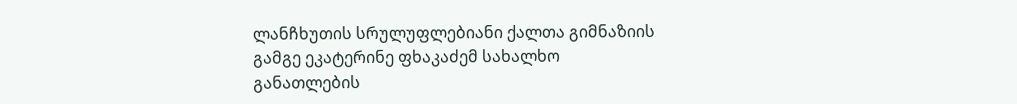ლანჩხუთის სრულუფლებიანი ქალთა გიმნაზიის გამგე ეკატერინე ფხაკაძემ სახალხო განათლების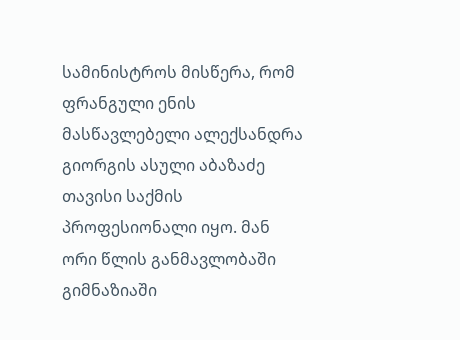სამინისტროს მისწერა, რომ ფრანგული ენის მასწავლებელი ალექსანდრა გიორგის ასული აბაზაძე თავისი საქმის პროფესიონალი იყო. მან ორი წლის განმავლობაში გიმნაზიაში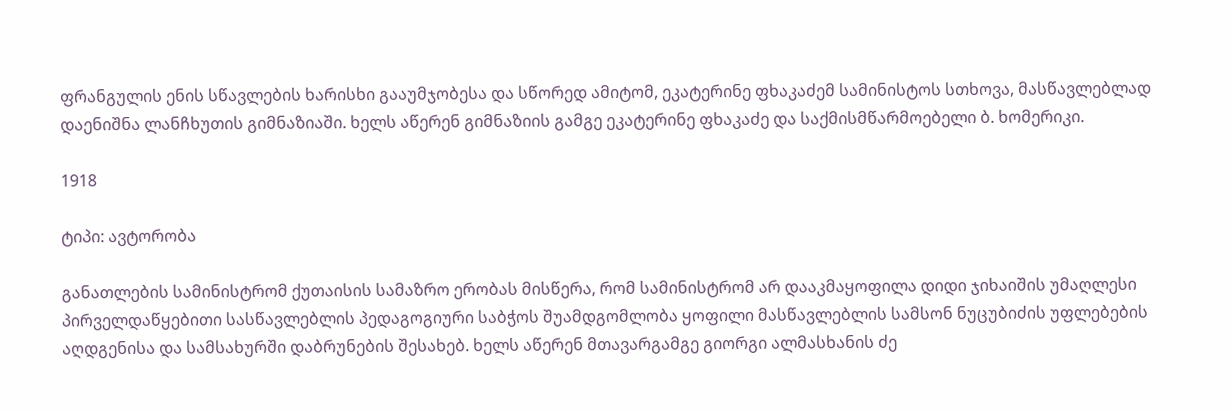ფრანგულის ენის სწავლების ხარისხი გააუმჯობესა და სწორედ ამიტომ, ეკატერინე ფხაკაძემ სამინისტოს სთხოვა, მასწავლებლად დაენიშნა ლანჩხუთის გიმნაზიაში. ხელს აწერენ გიმნაზიის გამგე ეკატერინე ფხაკაძე და საქმისმწარმოებელი ბ. ხომერიკი.

1918

ტიპი: ავტორობა

განათლების სამინისტრომ ქუთაისის სამაზრო ერობას მისწერა, რომ სამინისტრომ არ დააკმაყოფილა დიდი ჯიხაიშის უმაღლესი პირველდაწყებითი სასწავლებლის პედაგოგიური საბჭოს შუამდგომლობა ყოფილი მასწავლებლის სამსონ ნუცუბიძის უფლებების აღდგენისა და სამსახურში დაბრუნების შესახებ. ხელს აწერენ მთავარგამგე გიორგი ალმასხანის ძე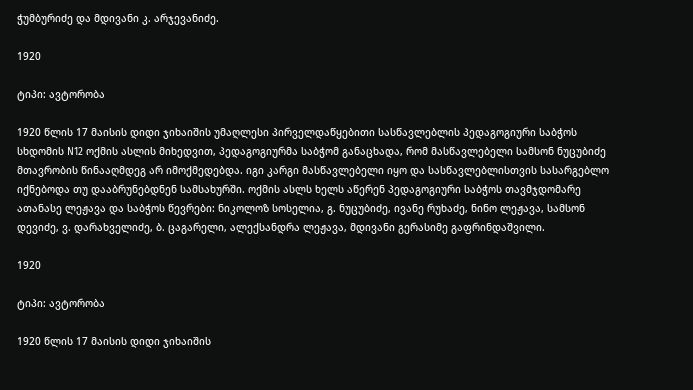ჭუმბურიძე და მდივანი კ. არჯევანიძე.

1920

ტიპი: ავტორობა

1920 წლის 17 მაისის დიდი ჯიხაიშის უმაღლესი პირველდაწყებითი სასწავლებლის პედაგოგიური საბჭოს სხდომის N12 ოქმის ასლის მიხედვით, პედაგოგიურმა საბჭომ განაცხადა, რომ მასწავლებელი სამსონ ნუცუბიძე მთავრობის წინააღმდეგ არ იმოქმედებდა. იგი კარგი მასწავლებელი იყო და სასწავლებლისთვის სასარგებლო იქნებოდა თუ დააბრუნებდნენ სამსახურში. ოქმის ასლს ხელს აწერენ პედაგოგიური საბჭოს თავმჯდომარე ათანასე ლეჟავა და საბჭოს წევრები: ნიკოლოზ სოსელია, გ. ნუცუბიძე, ივანე რუხაძე, ნინო ლეჟავა, სამსონ დევიძე, ვ. დარახველიძე, ბ. ცაგარელი, ალექსანდრა ლეჟავა, მდივანი გერასიმე გაფრინდაშვილი.

1920

ტიპი: ავტორობა

1920 წლის 17 მაისის დიდი ჯიხაიშის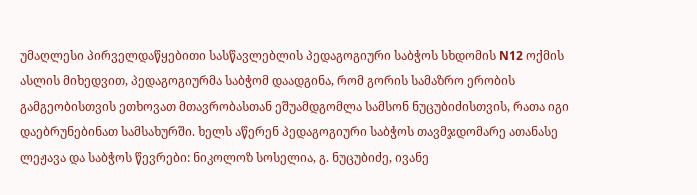უმაღლესი პირველდაწყებითი სასწავლებლის პედაგოგიური საბჭოს სხდომის N12 ოქმის ასლის მიხედვით, პედაგოგიურმა საბჭომ დაადგინა, რომ გორის სამაზრო ერობის გამგეობისთვის ეთხოვათ მთავრობასთან ეშუამდგომლა სამსონ ნუცუბიძისთვის, რათა იგი დაებრუნებინათ სამსახურში. ხელს აწერენ პედაგოგიური საბჭოს თავმჯდომარე ათანასე ლეჟავა და საბჭოს წევრები: ნიკოლოზ სოსელია, გ. ნუცუბიძე, ივანე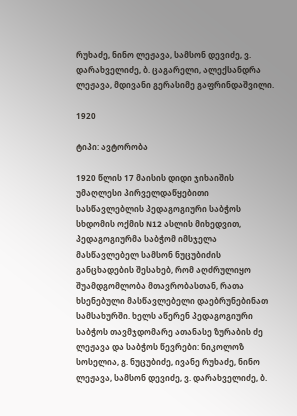რუხაძე, ნინო ლეჟავა, სამსონ დევიძე, ვ. დარახველიძე, ბ. ცაგარელი, ალექსანდრა ლეჟავა, მდივანი გერასიმე გაფრინდაშვილი.

1920

ტიპი: ავტორობა

1920 წლის 17 მაისის დიდი ჯიხაიშის უმაღლესი პირველდაწყებითი სასწავლებლის პედაგოგიური საბჭოს სხდომის ოქმის N12 ასლის მიხედვით, პედაგოგიურმა საბჭომ იმსჯელა მასწავლებელ სამსონ ნუცუბიძის განცხადების შესახებ, რომ აღძრულიყო შუამდგომლობა მთავრობასთან, რათა ხსენებული მასწავლებელი დაებრუნებინათ სამსახურში. ხელს აწერენ პედაგოგიური საბჭოს თავმჯდომარე ათანასე ზურაბის ძე ლეჟავა და საბჭოს წევრები: ნიკოლოზ სოსელია, გ. ნუცუბიძე, ივანე რუხაძე, ნინო ლეჟავა, სამსონ დევიძე, ვ. დარახველიძე, ბ.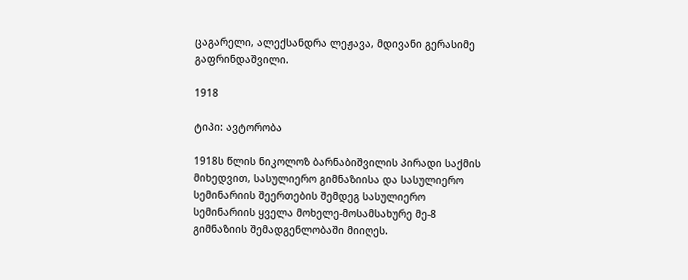ცაგარელი, ალექსანდრა ლეჟავა, მდივანი გერასიმე გაფრინდაშვილი.

1918

ტიპი: ავტორობა

1918ს წლის ნიკოლოზ ბარნაბიშვილის პირადი საქმის მიხედვით, სასულიერო გიმნაზიისა და სასულიერო სემინარიის შეერთების შემდეგ სასულიერო სემინარიის ყველა მოხელე-მოსამსახურე მე-8 გიმნაზიის შემადგენლობაში მიიღეს.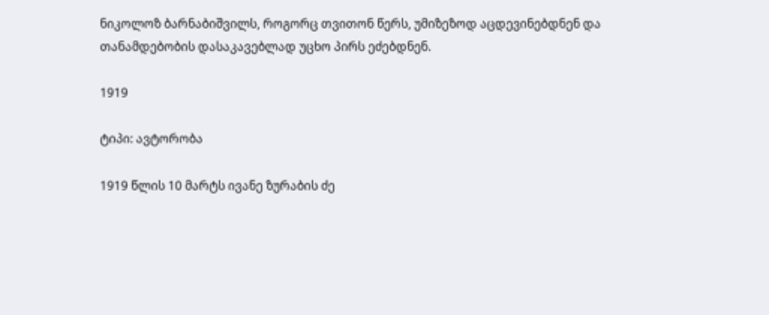ნიკოლოზ ბარნაბიშვილს, როგორც თვითონ წერს, უმიზეზოდ აცდევინებდნენ და თანამდებობის დასაკავებლად უცხო პირს ეძებდნენ.

1919

ტიპი: ავტორობა

1919 წლის 10 მარტს ივანე ზურაბის ძე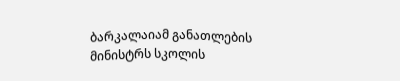ბარკალაიამ განათლების მინისტრს სკოლის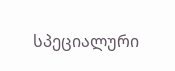სპეციალური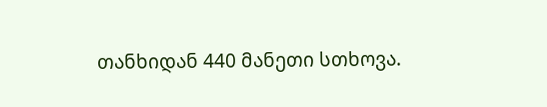თანხიდან 440 მანეთი სთხოვა.